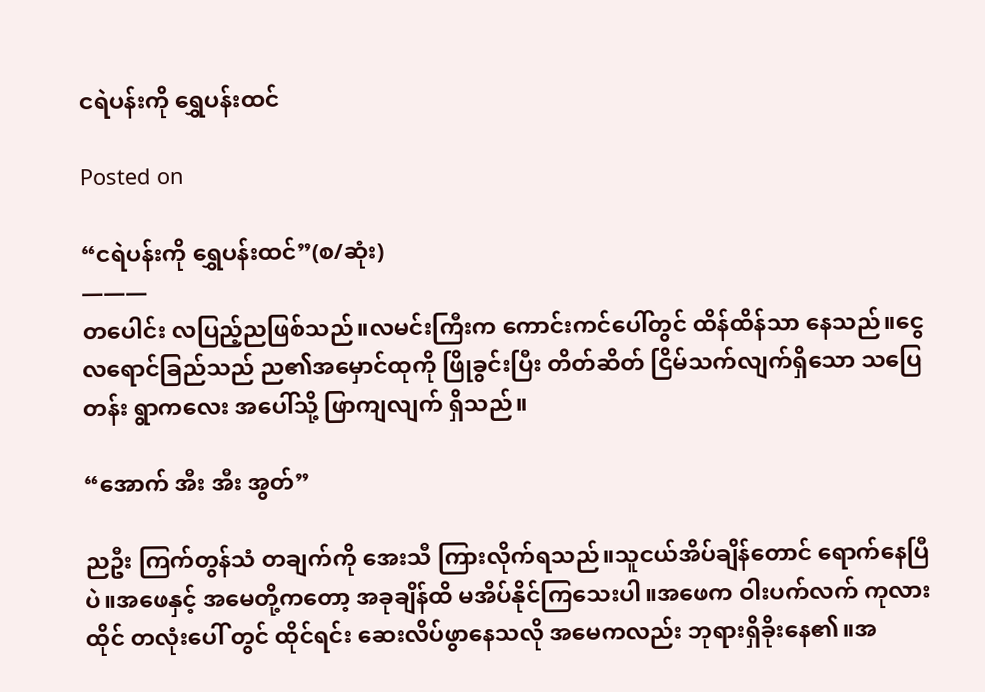ငရဲပန်းကို ရွှေပန်းထင်

Posted on

“ငရဲပန်းကို ရွှေပန်းထင်”(စ/ဆုံး)
———
တပေါင်း လပြည့်ညဖြစ်သည်။လမင်းကြီးက ကောင်းကင်ပေါ်တွင် ထိန်ထိန်သာ နေသည်။ငွေလရောင်ခြည်သည် ည၏အမှောင်ထုကို ဖြိုခွင်းပြီး တိတ်ဆိတ် ငြိမ်သက်လျက်ရှိသော သပြေတန်း ရွာကလေး အပေါ်သို့ ဖြာကျလျက် ရှိသည်။

“အောက် အီး အီး အွတ်”

ညဦး ကြက်တွန်သံ တချက်ကို အေးသီ ကြားလိုက်ရသည်။သူငယ်အိပ်ချိန်တောင် ရောက်နေပြီပဲ။အဖေနှင့် အမေတို့ကတော့ အခုချိန်ထိ မအိပ်နိုင်ကြသေးပါ။အဖေက ဝါးပက်လက် ကုလားထိုင် တလုံးပေါ် တွင် ထိုင်ရင်း ဆေးလိပ်ဖွာနေသလို အမေကလည်း ဘုရားရှိခိုးနေ၏။အ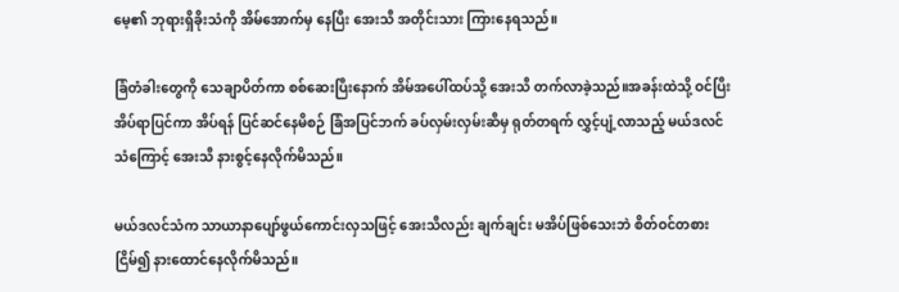မေ့၏ ဘုရားရှိခိုးသံကို အိမ်အောက်မှ နေပြီး အေးသီ အတိုင်းသား ကြားနေရသည်။

ခြံတံခါးတွေကို သေချာပိတ်ကာ စစ်ဆေးပြီးနောက် အိမ်အပေါ်ထပ်သို့ အေးသီ တက်လာခဲ့သည်။အခန်းထဲသို့ ဝင်ပြီး အိပ်ရာပြင်ကာ အိပ်ရန် ပြင်ဆင်နေမိစဉ် ခြံအပြင်ဘက် ခပ်လှမ်းလှမ်းဆီမှ ရုတ်တရက် လွှင့်ပျံ့လာသည့် မယ်ဒလင်သံကြောင့် အေးသီ နားစွင့်နေလိုက်မိသည်။

မယ်ဒလင်သံက သာယာနာပျော်ဖွယ်ကောင်းလှသဖြင့် အေးသီလည်း ချက်ချင်း မအိပ်ဖြစ်သေးဘဲ စိတ်ဝင်တစား ငြိမ်၍ နားထောင်နေလိုက်မိသည်။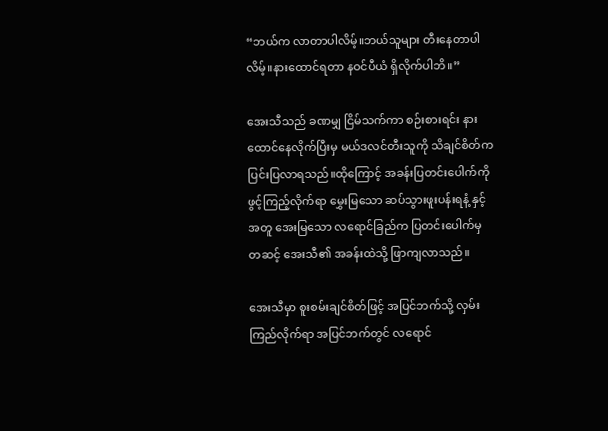“ဘယ်က လာတာပါလိမ့်။ဘယ်သူများ တီးနေတာပါလိမ့်။နားထောင်ရတာ နဝင်ပီယံ ရှိလိုက်ပါဘိ။”

အေးသီသည် ခဏမျှ ငြိမ်သက်ကာ စဉ်းစားရင်း နားထောင်နေလိုက်ပြီးမှ မယ်ဒလင်တီးသူကို သိချင်စိတ်က ပြင်းပြလာရသည်။ထိုကြောင့် အခန်းပြတင်းပေါက်ကို ဖွင့်ကြည့်လိုက်ရာ မွှေးမြသော ဆပ်သွားဖူးပန်းရနံ့ နှင့်အတူ အေးမြသော လရောင်ခြည်က ပြတင်းပေါက်မှ တဆင့် အေးသီ၏ အခန်းထဲသို့ ဖြာကျလာသည်။

အေးသီမှာ စူးစမ်းချင်စိတ်ဖြင့် အပြင်ဘက်သို့ လှမ်းကြည်လိုက်ရာ အပြင်ဘက်တွင် လရောင်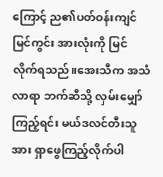ကြောင့် ည၏ပတ်ဝန်းကျင် မြင်ကွင်း အားလုံးကို မြင်လိုက်ရသည်။အေးသီက အသံလာရာ ဘက်ဆီသို့ လှမ်းမျှော်ကြည့်ရင်း မယ်ဒလင်တီးသူအား ရှာဖွေကြည့်လိုက်ပါ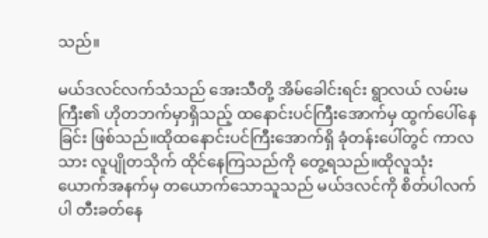သည်။

မယ်ဒလင်လက်သံသည် အေးသီတို့ အိမ်ခေါင်းရင်း ရွာလယ် လမ်းမကြီး၏ ဟိုတဘက်မှာရှိသည့် ထနောင်းပင်ကြီးအောက်မှ ထွက်ပေါ်နေခြင်း ဖြစ်သည်။ထိုထနောင်းပင်ကြီးအောက်ရှိ ခုံတန်းပေါ်တွင် ကာလသား လူပျိုတသိုက် ထိုင်နေကြသည်ကို တွေ့ရသည်။ထိုလူသုံးယောက်အနက်မှ တယောက်သောသူသည် မယ်ဒလင်ကို စိတ်ပါလက်ပါ တီးခတ်နေ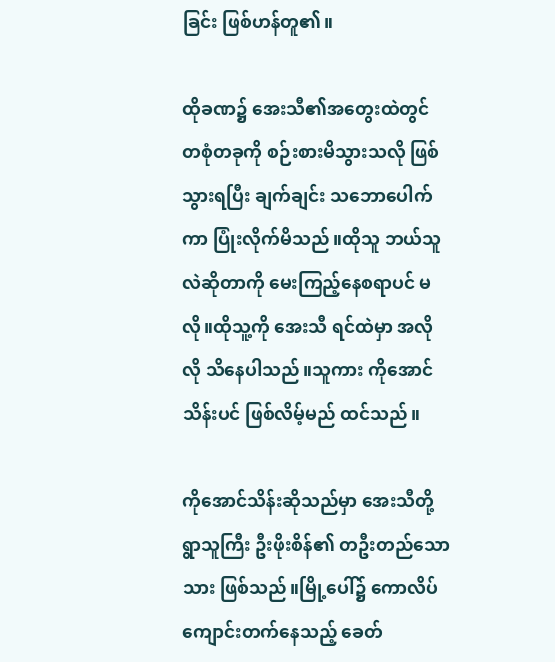ခြင်း ဖြစ်ဟန်တူ၏။

ထိုခဏ၌ အေးသီ၏အတွေးထဲတွင် တစုံတခုကို စဉ်းစားမိသွားသလို ဖြစ်သွားရပြီး ချက်ချင်း သဘောပေါက်ကာ ပြုံးလိုက်မိသည်။ထိုသူ ဘယ်သူလဲဆိုတာကို မေးကြည့်နေစရာပင် မလို။ထိုသူ့ကို အေးသီ ရင်ထဲမှာ အလိုလို သိနေပါသည်။သူကား ကိုအောင်သိန်းပင် ဖြစ်လိမ့်မည် ထင်သည်။

ကိုအောင်သိန်းဆိုသည်မှာ အေးသီတို့ ရွာသူကြီး ဦးဖိုးစိန်၏ တဦးတည်သော သား ဖြစ်သည်။မြို့ပေါ်၌ ကောလိပ်ကျောင်းတက်နေသည့် ခေတ်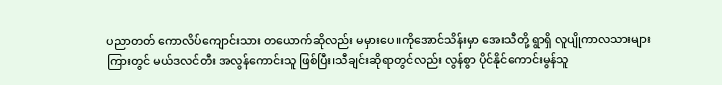ပညာတတ် ကောလိပ်ကျောင်းသား တယောက်ဆိုလည်း မမှားပေ။ကိုအောင်သိန်းမှာ အေးသီတို့ ရွာရှိ လူပျိုကာလသားများကြားတွင် မယ်ဒလင်တီး အလွန်ကောင်းသူ ဖြစ်ပြီး၊သီချင်းဆိုရာတွင်လည်း လွန်စွာ ပိုင်နိုင်ကောင်းမွန်သူ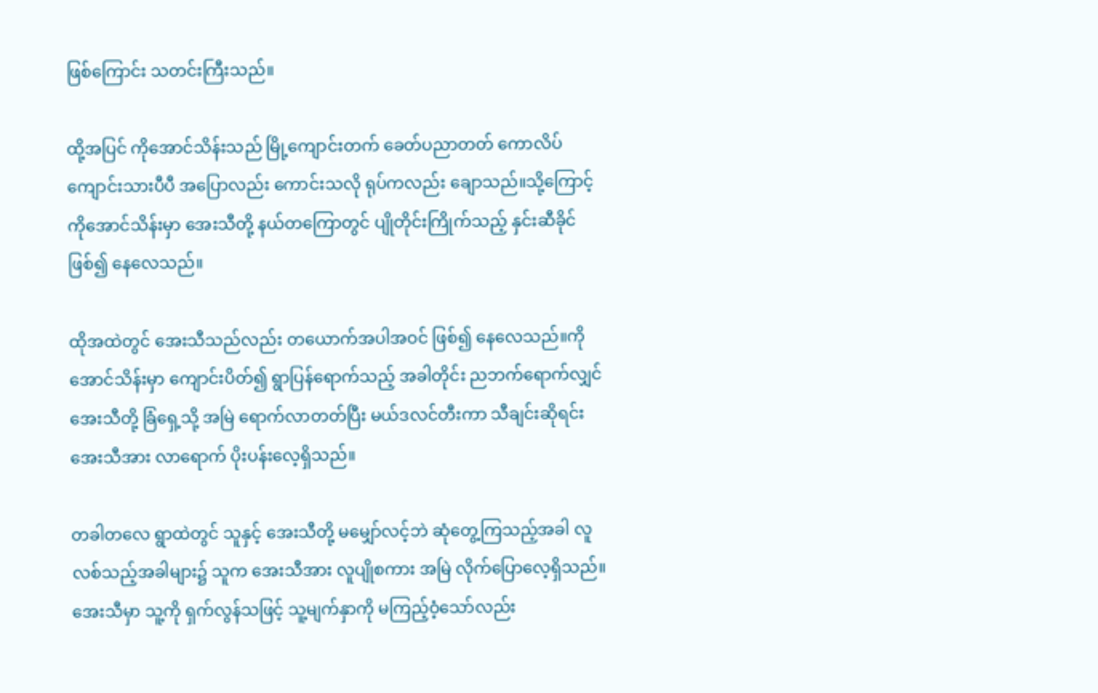ဖြစ်ကြောင်း သတင်းကြီးသည်။

ထို့အပြင် ကိုအောင်သိန်းသည် မြို့ကျောင်းတက် ခေတ်ပညာတတ် ကောလိပ်ကျောင်းသားပီပီ အပြောလည်း ကောင်းသလို ရုပ်ကလည်း ချောသည်။သို့ကြောင့် ကိုအောင်သိန်းမှာ အေးသီတို့ နယ်တကြောတွင် ပျိုတိုင်းကြိုက်သည့် နှင်းဆီခိုင် ဖြစ်၍ နေလေသည်။

ထိုအထဲတွင် အေးသီသည်လည်း တယောက်အပါအဝင် ဖြစ်၍ နေလေသည်။ကိုအောင်သိန်းမှာ ကျောင်းပိတ်၍ ရွာပြန်ရောက်သည့် အခါတိုင်း ညဘက်ရောက်လျှင် အေးသီတို့ ခြံရှေ့သို့ အမြဲ ရောက်လာတတ်ပြီး မယ်ဒလင်တီးကာ သီချင်းဆိုရင်း အေးသီအား လာရောက် ပိုးပန်းလေ့ရှိသည်။

တခါတလေ ရွာထဲတွင် သူနှင့် အေးသီတို့ မမျှော်လင့်ဘဲ ဆုံတွေ့ကြသည့်အခါ လူလစ်သည့်အခါများ၌ သူက အေးသီအား လူပျိုစကား အမြဲ လိုက်ပြောလေ့ရှိသည်။အေးသီမှာ သူ့ကို ရှက်လွန်သဖြင့် သူ့မျက်နှာကို မကြည့်ဝံ့သော်လည်း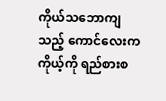ကိုယ်သဘောကျသည့် ကောင်လေးက ကိုယ့်ကို ရည်စားစ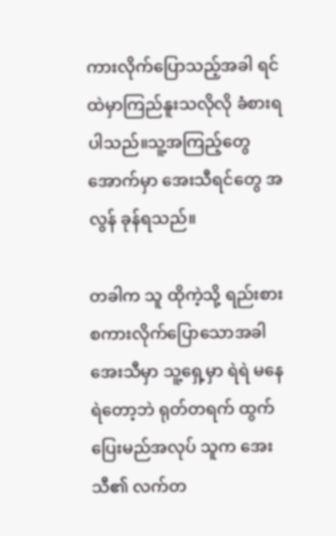ကားလိုက်ပြောသည့်အခါ ရင်ထဲမှာကြည်နူးသလိုလို ခံစားရပါသည်။သူ့အကြည့်တွေ အောက်မှာ အေးသီရင်တွေ အလွန် ခုန်ရသည်။

တခါက သူ ထိုကဲ့သို့ ရည်းစားစကားလိုက်ပြောသောအခါ အေးသီမှာ သူ့ရှေ့မှာ ရဲရဲ မနေရဲတော့ဘဲ ရုတ်တရက် ထွက်ပြေးမည်အလုပ် သူက အေးသီ၏ လက်တ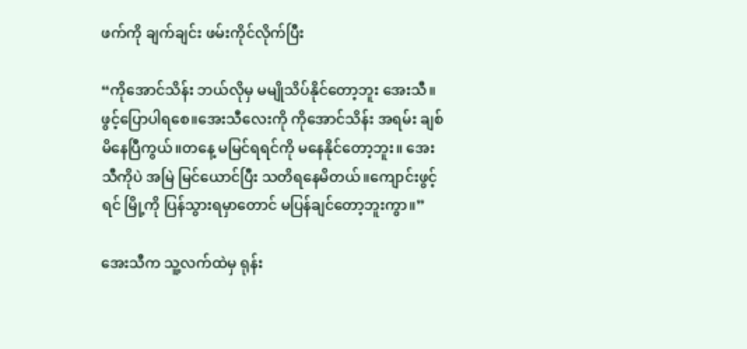ဖက်ကို ချက်ချင်း ဖမ်းကိုင်လိုက်ပြီး

“ကိုအောင်သိန်း ဘယ်လိုမှ မမျိုသိပ်နိုင်တော့ဘူး အေးသီ။ဖွင့်ပြောပါရစေ။အေးသီလေးကို ကိုအောင်သိန်း အရမ်း ချစ်မိနေပြီကွယ်။တနေ့ မမြင်ရရင်ကို မနေနိုင်တော့ဘူး။ အေးသီကိုပဲ အမြဲ မြင်ယောင်ပြီး သတိရနေမိတယ်။ကျောင်းဖွင့်ရင် မြို့ကို ပြန်သွားရမှာတောင် မပြန်ချင်တော့ဘူးကွာ။”

အေးသီက သူ့လက်ထဲမှ ရုန်း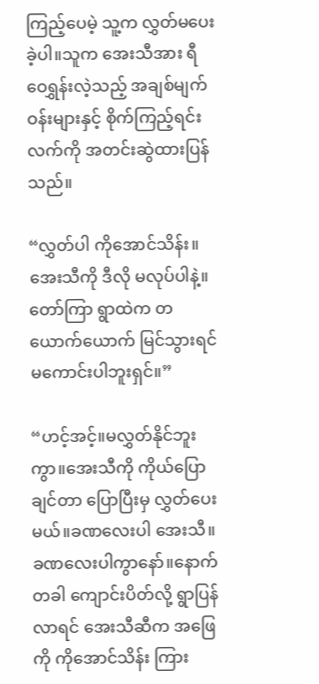ကြည့်ပေမဲ့ သူ့က လွှတ်မပေးခဲ့ပါ။သူက အေးသီအား ရီဝေရွှန်းလဲ့သည့် အချစ်မျက်ဝန်းများနှင့် စိုက်ကြည့်ရင်း လက်ကို အတင်းဆွဲထားပြန်သည်။

“လွှတ်ပါ ကိုအောင်သိန်း။အေးသီကို ဒီလို မလုပ်ပါနဲ့။တော်ကြာ ရွာထဲက တယောက်ယောက် မြင်သွားရင် မကောင်းပါဘူးရှင်။”

“ဟင့်အင့်။မလွှတ်နိုင်ဘူးကွာ။အေးသီကို ကိုယ်ပြောချင်တာ ပြောပြီးမှ လွှတ်ပေးမယ်။ခဏလေးပါ အေးသီ။ခဏလေးပါကွာနော်။နောက်တခါ ကျောင်းပိတ်လို့ ရွာပြန်လာရင် အေးသီဆီက အဖြေကို ကိုအောင်သိန်း ကြား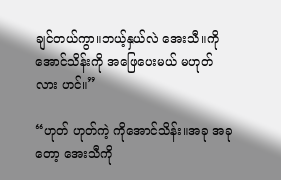ချင်တယ်ကွာ။ဘယ့်နှယ်လဲ အေးသီ။ကိုအောင်သိန်းကို အဖြေပေးမယ် မဟုတ်လား ဟင်။”

“ဟုတ် ဟုတ်ကဲ့ ကိုအောင်သိန်း။အခု အခုတော့ အေးသီကို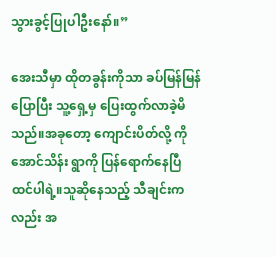သွားခွင့်ပြုပါဦးနော်။”

အေးသီမှာ ထိုတခွန်းကိုသာ ခပ်မြန်မြန် ပြောပြီး သူ့ရှေ့မှ ပြေးထွက်လာခဲ့မိသည်။အခုတော့ ကျောင်းပိတ်လို့ ကိုအောင်သိန်း ရွာကို ပြန်ရောက်နေပြီ ထင်ပါရဲ့။သူဆိုနေသည့် သီချင်းကလည်း အ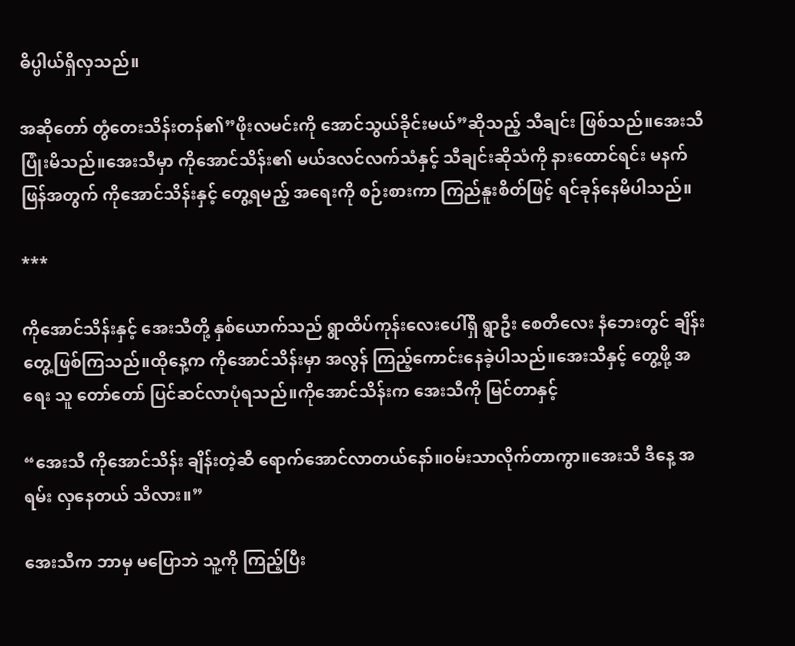ဓိပ္ပါယ်ရှိလှသည်။

အဆိုတော် တွံတေးသိန်းတန်၏”ဖိုးလမင်းကို အောင်သွယ်ခိုင်းမယ်”ဆိုသည့် သီချင်း ဖြစ်သည်။အေးသီ ပြုံးမိသည်။အေးသီမှာ ကိုအောင်သိန်း၏ မယ်ဒလင်လက်သံနှင့် သီချင်းဆိုသံကို နားထောင်ရင်း မနက်ဖြန်အတွက် ကိုအောင်သိန်းနှင့် တွေ့ရမည့် အရေးကို စဉ်းစားကာ ကြည်နူးစိတ်ဖြင့် ရင်ခုန်နေမိပါသည်။

***

ကိုအောင်သိန်းနှင့် အေးသီတို့ နှစ်ယောက်သည် ရွာထိပ်ကုန်းလေးပေါ်ရှိ ရွာဦး စေတီလေး နံဘေးတွင် ချိန်းတွေ့ဖြစ်ကြသည်။ထိုနေ့က ကိုအောင်သိန်းမှာ အလွန် ကြည့်ကောင်းနေခဲ့ပါသည်။အေးသီနှင့် တွေ့ဖို့ အရေး သူ တော်တော် ပြင်ဆင်လာပုံရသည်။ကိုအောင်သိန်းက အေးသီကို မြင်တာနှင့်

“အေးသီ ကိုအောင်သိန်း ချိန်းတဲ့ဆီ ရောက်အောင်လာတယ်နော်။ဝမ်းသာလိုက်တာကွာ။အေးသီ ဒီနေ့ အရမ်း လှနေတယ် သိလား။”

အေးသီက ဘာမှ မပြောဘဲ သူ့ကို ကြည့်ပြီး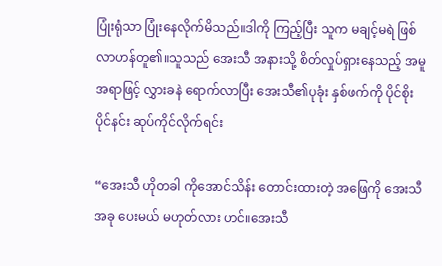ပြုံးရုံသာ ပြုံးနေလိုက်မိသည်။ဒါကို ကြည့်ပြီး သူက မချင့်မရဲ ဖြစ်လာဟန်တူ၏။သူသည် အေးသီ အနားသို့ စိတ်လှုပ်ရှားနေသည့် အမူအရာဖြင့် လွှားခနဲ ရောက်လာပြီး အေးသီ၏ပုခုံး နှစ်ဖက်ကို ပိုင်စိုးပိုင်နင်း ဆုပ်ကိုင်လိုက်ရင်း

“အေးသီ ဟိုတခါ ကိုအောင်သိန်း တောင်းထားတဲ့ အဖြေကို အေးသီ အခု ပေးမယ် မဟုတ်လား ဟင်။အေးသီ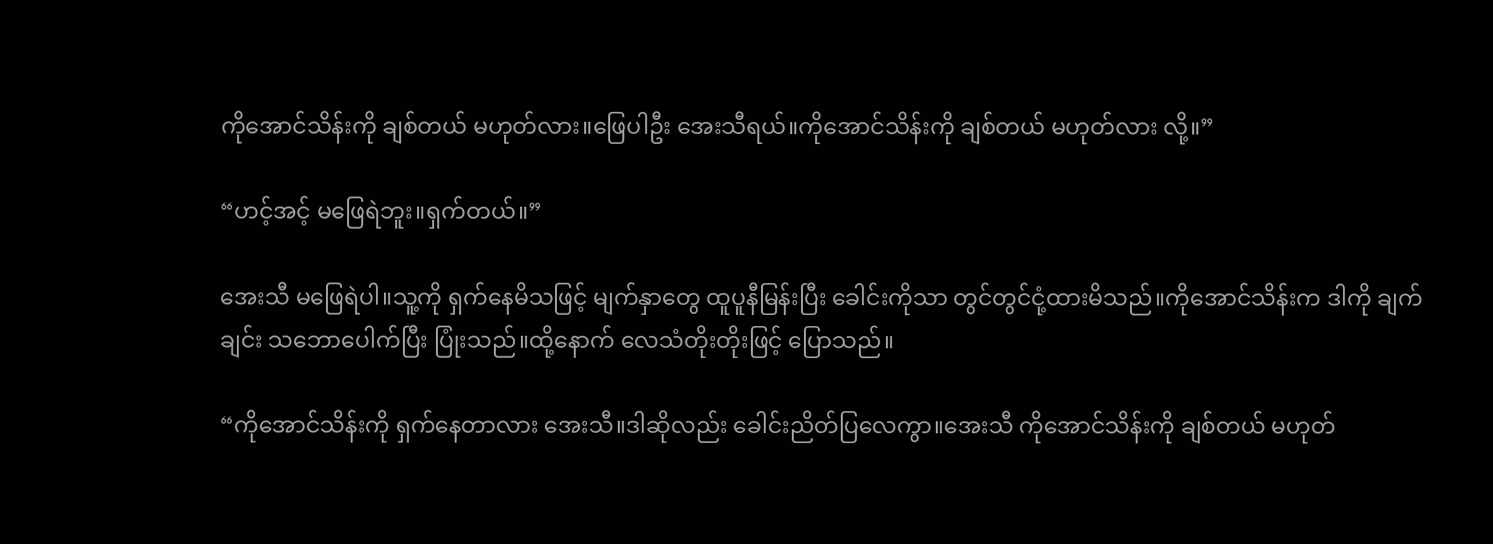ကိုအောင်သိန်းကို ချစ်တယ် မဟုတ်လား။ဖြေပါဦး အေးသီရယ်။ကိုအောင်သိန်းကို ချစ်တယ် မဟုတ်လား လို့။”

“ဟင့်အင့် မဖြေရဲဘူး။ရှက်တယ်။”

အေးသီ မဖြေရဲပါ။သူ့ကို ရှက်နေမိသဖြင့် မျက်နှာတွေ ထူပူနီမြန်းပြီး ခေါင်းကိုသာ တွင်တွင်ငုံ့ထားမိသည်။ကိုအောင်သိန်းက ဒါကို ချက်ချင်း သဘောပေါက်ပြီး ပြုံးသည်။ထို့နောက် လေသံတိုးတိုးဖြင့် ပြောသည်။

“ကိုအောင်သိန်းကို ရှက်နေတာလား အေးသီ။ဒါဆိုလည်း ခေါင်းညိတ်ပြလေကွာ။အေးသီ ကိုအောင်သိန်းကို ချစ်တယ် မဟုတ်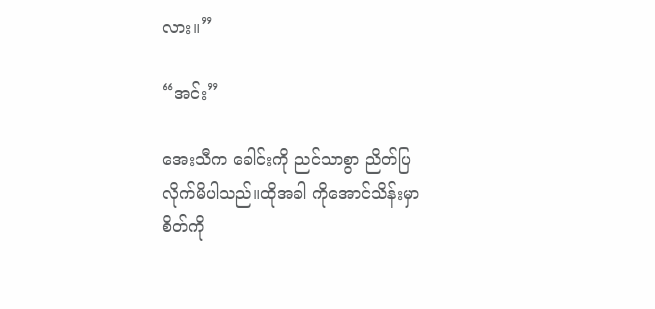လား။”

“အင်း”

အေးသီက ခေါင်းကို ညင်သာစွာ ညိတ်ပြလိုက်မိပါသည်။ထိုအခါ ကိုအောင်သိန်းမှာ စိတ်ကို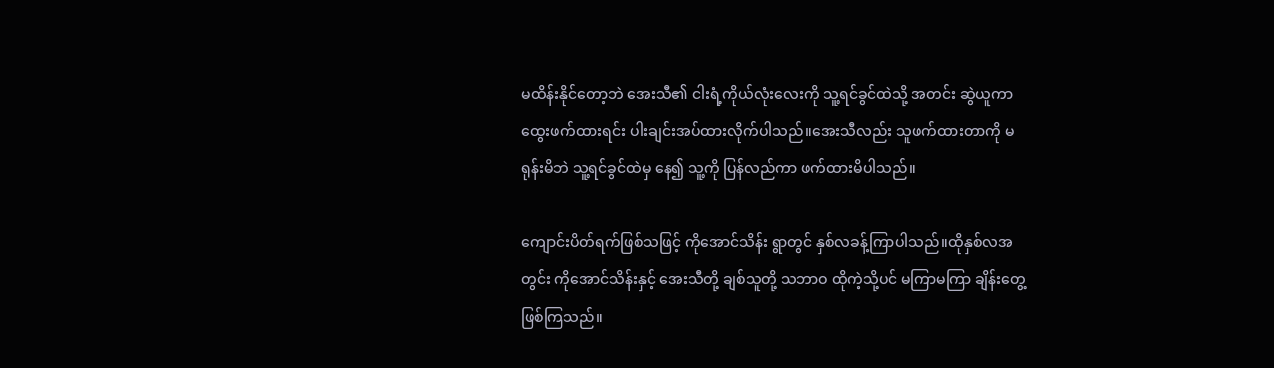မထိန်းနိုင်တော့ဘဲ အေးသီ၏ ငါးရံ့ကိုယ်လုံးလေးကို သူ့ရင်ခွင်ထဲသို့ အတင်း ဆွဲယူကာ ထွေးဖက်ထားရင်း ပါးချင်းအပ်ထားလိုက်ပါသည်။အေးသီလည်း သူဖက်ထားတာကို မရုန်းမိဘဲ သူ့ရင်ခွင်ထဲမှ နေ၍ သူ့ကို ပြန်လည်ကာ ဖက်ထားမိပါသည်။

ကျောင်းပိတ်ရက်ဖြစ်သဖြင့် ကိုအောင်သိန်း ရွာတွင် နှစ်လခန့်ကြာပါသည်။ထိုနှစ်လအတွင်း ကိုအောင်သိန်းနှင့် အေးသီတို့ ချစ်သူတို့ သဘာဝ ထိုကဲ့သို့ပင် မကြာမကြာ ချိန်းတွေ့ ဖြစ်ကြသည်။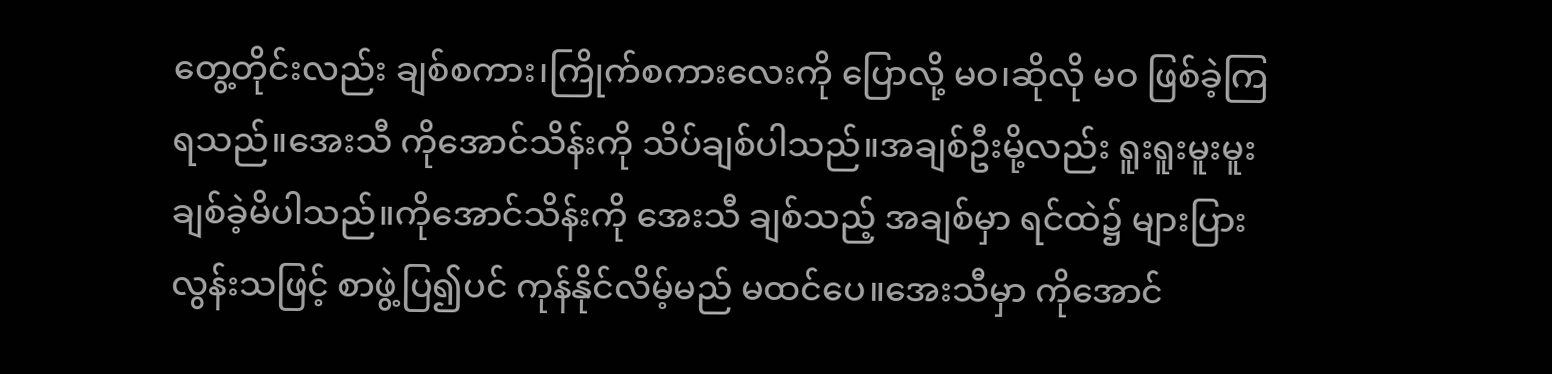တွေ့တိုင်းလည်း ချစ်စကား၊ကြိုက်စကားလေးကို ပြောလို့ မဝ၊ဆိုလို မဝ ဖြစ်ခဲ့ကြရသည်။အေးသီ ကိုအောင်သိန်းကို သိပ်ချစ်ပါသည်။အချစ်ဦးမို့လည်း ရူးရူးမူးမူး ချစ်ခဲ့မိပါသည်။ကိုအောင်သိန်းကို အေးသီ ချစ်သည့် အချစ်မှာ ရင်ထဲ၌ များပြားလွန်းသဖြင့် စာဖွဲ့ပြ၍ပင် ကုန်နိုင်လိမ့်မည် မထင်ပေ။အေးသီမှာ ကိုအောင်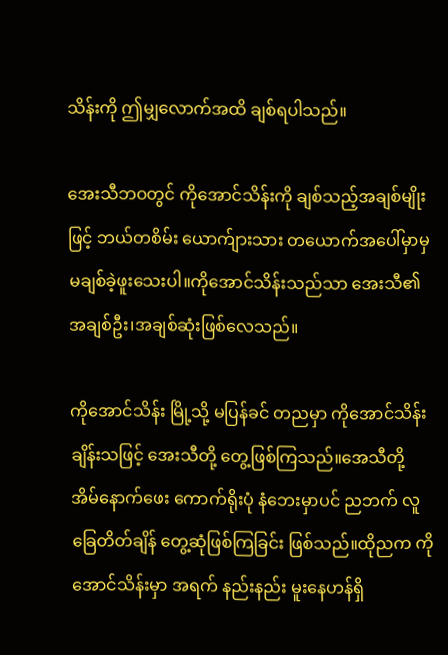သိန်းကို ဤမျှလောက်အထိ ချစ်ရပါသည်။

အေးသီဘဝတွင် ကိုအောင်သိန်းကို ချစ်သည့်အချစ်မျိုးဖြင့် ဘယ်တစိမ်း ယောက်ျားသား တယောက်အပေါ်မှာမှ မချစ်ခဲ့ဖူးသေးပါ။ကိုအောင်သိန်းသည်သာ အေးသီ၏ အချစ်ဦး၊အချစ်ဆုံးဖြစ်လေသည်။

ကိုအောင်သိန်း မြို့သို့ မပြန်ခင် တညမှာ ကိုအောင်သိန်းချိန်းသဖြင့် အေးသီတို့ တွေ့ဖြစ်ကြသည်။အေသီတို့ အိမ်နောက်ဖေး ကောက်ရိုးပုံ နံဘေးမှာပင် ညဘက် လူခြေတိတ်ချိန် တွေ့ဆုံဖြစ်ကြခြင်း ဖြစ်သည်။ထိုညက ကိုအောင်သိန်းမှာ အရက် နည်းနည်း မူးနေဟန်ရှိ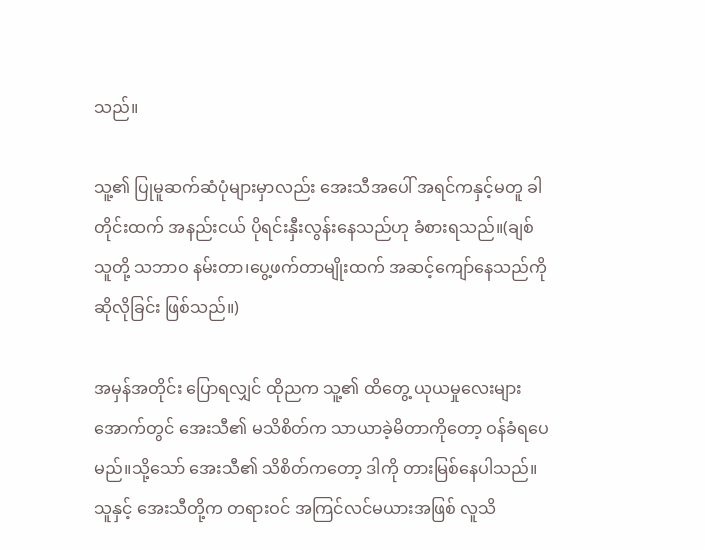သည်။

သူ့၏ ပြုမူဆက်ဆံပုံများမှာလည်း အေးသီအပေါ် အရင်ကနှင့်မတူ ခါတိုင်းထက် အနည်းငယ် ပိုရင်းနှီးလွန်းနေသည်ဟု ခံစားရသည်။(ချစ်သူတို့ သဘာဝ နမ်းတာ၊ပွေ့ဖက်တာမျိုးထက် အဆင့်ကျော်နေသည်ကို ဆိုလိုခြင်း ဖြစ်သည်။)

အမှန်အတိုင်း ပြောရလျှင် ထိုညက သူ့၏ ထိတွေ့ ယုယမှုလေးများအောက်တွင် အေးသီ၏ မသိစိတ်က သာယာခဲ့မိတာကိုတော့ ဝန်ခံရပေမည်။သို့သော် အေးသီ၏ သိစိတ်ကတော့ ဒါကို တားမြစ်နေပါသည်။သူနှင့် အေးသီတို့က တရားဝင် အကြင်လင်မယားအဖြစ် လူသိ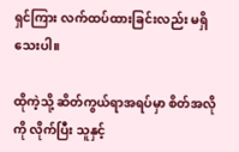ရှင်ကြား လက်ထပ်ထားခြင်းလည်း မရှိသေးပါ။

ထိုကဲ့သို့ ဆိတ်ကွယ်ရာအရပ်မှာ စိတ်အလိုကို လိုက်ပြီး သူနှင့်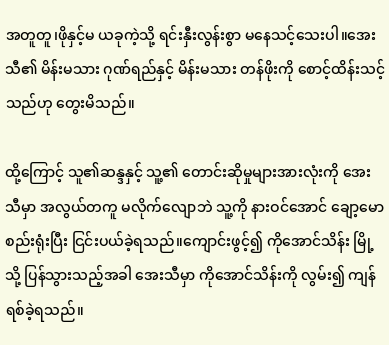အတူတူ၊ဖိုနှင့်မ ယခုကဲ့သို့ ရင်းနှီးလွန်းစွာ မနေသင့်သေးပါ။အေးသီ၏ မိန်းမသား ဂုဏ်ရည်နှင့် မိန်းမသား တန်ဖိုးကို စောင့်ထိန်းသင့်သည်ဟု တွေးမိသည်။

ထို့ကြောင့် သူ၏ဆန္ဒနှင့် သူ့၏ တောင်းဆိုမှုများအားလုံးကို အေးသီမှာ အလွယ်တကူ မလိုက်လျောဘဲ သူ့ကို နားဝင်အောင် ချော့မော စည်းရုံးပြီး ငြင်းပယ်ခဲ့ရသည်။ကျောင်းဖွင့်၍ ကိုအောင်သိန်း မြို့သို့ ပြန်သွားသည့်အခါ အေးသီမှာ ကိုအောင်သိန်းကို လွမ်း၍ ကျန်ရစ်ခဲ့ရသည်။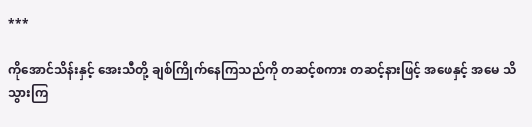***

ကိုအောင်သိန်းနှင့် အေးသီတို့ ချစ်ကြိုက်နေကြသည်ကို တဆင့်စကား တဆင့်နားဖြင့် အဖေနှင့် အမေ သိသွားကြ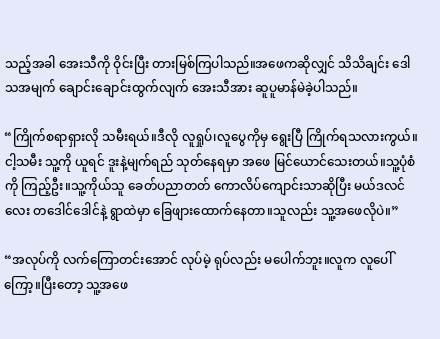သည့်အခါ အေးသီကို ဝိုင်းပြီး တားမြစ်ကြပါသည်။အဖေကဆိုလျှင် သိသိချင်း ဒေါသအမျက် ချောင်းချောင်းထွက်လျက် အေးသီအား ဆူပူမာန်မဲခဲ့ပါသည်။

“ကြိုက်စရာရှားလို သမီးရယ်။ဒီလို လူရှုပ်၊လူပွေကိုမှ ရွေးပြီ ကြိုက်ရသလားကွယ်။ငါ့သမီး သူ့ကို ယူရင် ဒူးနဲ့မျက်ရည် သုတ်နေရမှာ အဖေ မြင်ယောင်သေးတယ်။သူ့ပုံစံကို ကြည့်ဦး။သူ့ကိုယ်သူ ခေတ်ပညာတတ် ကောလိပ်ကျောင်းသာဆိုပြီး မယ်ဒလင်လေး တဒေါင်ဒေါင်နဲ့ ရွာထဲမှာ ခြေဖျားထောက်နေတာ။သူလည်း သူ့အဖေလိုပဲ။”

“အလုပ်ကို လက်ကြောတင်းအောင် လုပ်မဲ့ ရုပ်လည်း မပေါက်ဘူး။လူက လူပေါ်ကြော့။ပြီးတော့ သူ့အဖေ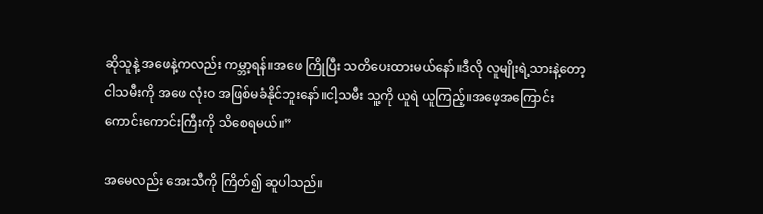ဆိုသူနဲ့ အဖေနဲ့ကလည်း ကမ္ဘာ့ရန်။အဖေ ကြိုပြီး သတိပေးထားမယ်နော်။ဒီလို လူမျိုးရဲ့သားနဲ့တော့ ငါသမီးကို အဖေ လုံးဝ အဖြစ်မခံနိုင်ဘူးနော်။ငါ့သမီး သူ့ကို ယူရဲ ယူကြည့်။အဖေ့အကြောင်း ကောင်းကောင်းကြီးကို သိစေရမယ်။”

အမေလည်း အေးသီကို ကြိတ်၍ ဆူပါသည်။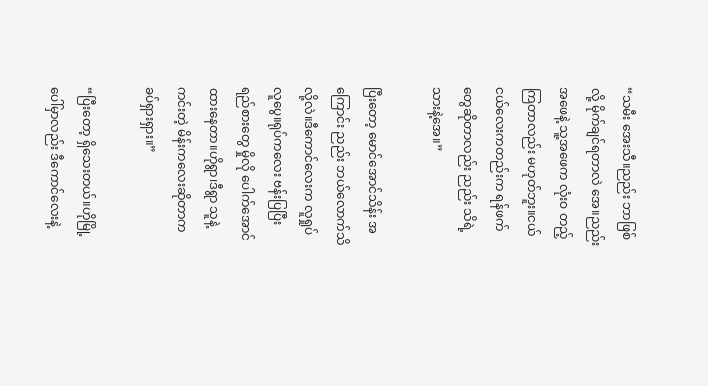“သမီး အေးသီ။ညည်း ဘာဖြစ်လို့ မိုက်ချင်ရတာလဲ အေ။ညည်းအဖေနဲ့ သူ့အဖေက လုံးဝ တည့်ကြတာလည်း မဟုတ်ဘူး။ငယ်ငယ်လေးကတည်းက ရန်ဖက်တွေဆိုတာလည်း ညည်း သိရဲ့သားနဲ့အေ။”

ပြီးတော့ မောင်အောင်သိန်း အကြောင်း ညည်း ဘယ်လောက်သိလို့လဲ။ဒီကောင်လေးက လူရှုပ်လူပွေ။ရုပ်ကလေး ဗန်းပြပြီး ရည်စားတွေ မှိုလို ပေါက်အောင် ထားနေတာ။ဟိုရွာ၊ဒီရွာ သူနဲ့ကင်းတဲ့ မိန်းကလေးဆိုတာက ခပ်ရှားရှား။”

“ပြီးတော့ ရှိသေးတယ်။ဟိုမြို့ပေါ်မှာလည်း ဒီကောင်လေးနဲ့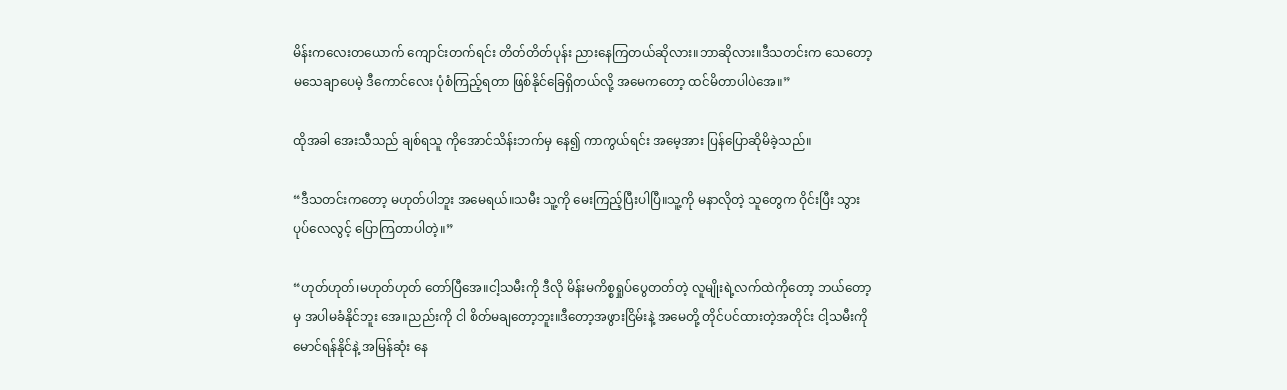မိန်းကလေးတယောက် ကျောင်းတက်ရင်း တိတ်တိတ်ပုန်း ညားနေကြတယ်ဆိုလား။ဘာဆိုလား။ဒီသတင်းက သေတော့ မသေချာပေမဲ့ ဒီကောင်လေး ပုံစံကြည့်ရတာ ဖြစ်နိုင်ခြေရှိတယ်လို့ အမေကတော့ ထင်မိတာပါပဲအေ။”

ထိုအခါ အေးသီသည် ချစ်ရသူ ကိုအောင်သိန်းဘက်မှ နေ၍ ကာကွယ်ရင်း အမေ့အား ပြန်ပြောဆိုမိခဲ့သည်။

“ဒီသတင်းကတော့ မဟုတ်ပါဘူး အမေရယ်။သမီး သူ့ကို မေးကြည့်ပြီးပါပြီ။သူ့ကို မနာလိုတဲ့ သူတွေက ဝိုင်းပြီး သွားပုပ်လေလွင့် ပြောကြတာပါတဲ့။”

“ဟုတ်ဟုတ်၊မဟုတ်ဟုတ် တော်ပြီအေ။ငါ့သမီးကို ဒီလို မိန်းမကိစ္စရှုပ်ပွေတတ်တဲ့ လူမျိုးရဲ့လက်ထဲကိုတော့ ဘယ်တော့မှ အပါမခံနိုင်ဘူး အေ။ညည်းကို ငါ စိတ်မချတော့ဘူး။ဒီတော့အဖွားငြိမ်းနဲ့ အမေတို့ တိုင်ပင်ထားတဲ့အတိုင်း ငါ့သမီးကို မောင်ရန်နိုင်နဲ့ အမြန်ဆုံး နေ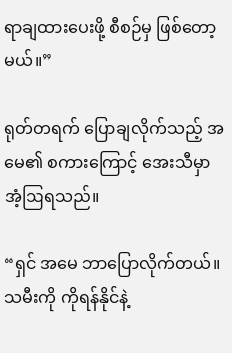ရာချထားပေးဖို့ စီစဉ်မှ ဖြစ်တော့မယ်။”

ရုတ်တရက် ပြောချလိုက်သည့် အမေ၏ စကားကြောင့် အေးသီမှာ အံ့ဩရသည်။

“ရှင် အမေ ဘာပြောလိုက်တယ်။သမီးကို ကိုရန်နိုင်နဲ့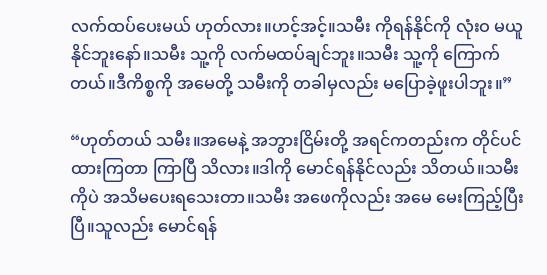လက်ထပ်ပေးမယ် ဟုတ်လား။ဟင့်အင့်။သမီး ကိုရန်နိုင်ကို လုံးဝ မယူနိုင်ဘူးနော်။သမီး သူ့ကို လက်မထပ်ချင်ဘူး။သမီး သူ့ကို ကြောက်တယ်။ဒီကိစ္စကို အမေတို့ သမီးကို တခါမှလည်း မပြောခဲ့ဖူးပါဘူး။”

“ဟုတ်တယ် သမီး။အမေနဲ့ အဘွားငြိမ်းတို့ အရင်ကတည်းက တိုင်ပင်ထားကြတာ ကြာပြီ သိလား။ဒါကို မောင်ရန်နိုင်လည်း သိတယ်။သမီးကိုပဲ အသိမပေးရသေးတာ။သမီး အဖေကိုလည်း အမေ မေးကြည့်ပြီးပြီ။သူလည်း မောင်ရန်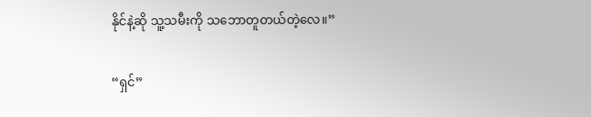နိုင်နဲ့ဆို သူ့သမီးကို သဘောတူတယ်တဲ့လေ။”

“ရှင်”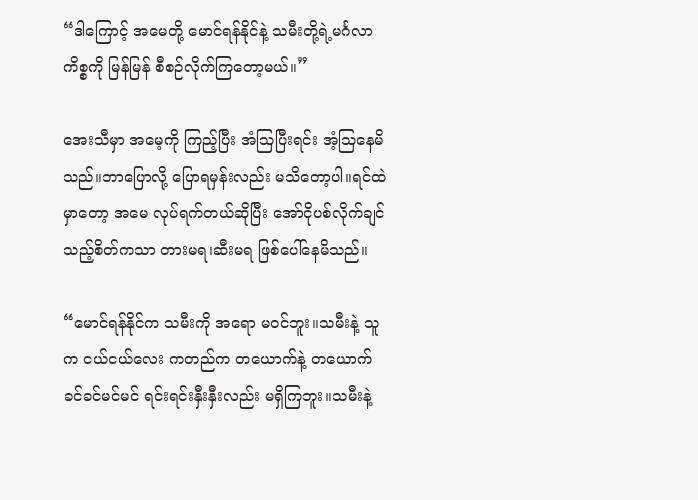“ဒါကြောင့် အမေတို့ မောင်ရန်နိုင်နဲ့ သမီးတို့ရဲ့မင်္ဂလာကိစ္စကို မြန်မြန် စီစဉ်လိုက်ကြတော့မယ်။”

အေးသီမှာ အမေ့ကို ကြည့်ပြီး အံဩပြီးရင်း အံ့ဩနေမိသည်။ဘာပြောလို့ ပြောရမှန်းလည်း မသိတော့ပါ။ရင်ထဲမှာတော့ အမေ လုပ်ရက်တယ်ဆိုပြီး အော်ငိုပစ်လိုက်ချင်သည့်စိတ်ကသာ တားမရ၊ဆီးမရ ဖြစ်ပေါ်နေမိသည်။

“မောင်ရန်နိုင်က သမီးကို အရော မဝင်ဘူး။သမီးနဲ့ သူက ငယ်ငယ်လေး ကတည်က တယောက်နဲ့ တယောက် ခင်ခင်မင်မင် ရင်းရင်းနှီးနှီးလည်း မရှိကြဘူး။သမီးနဲ့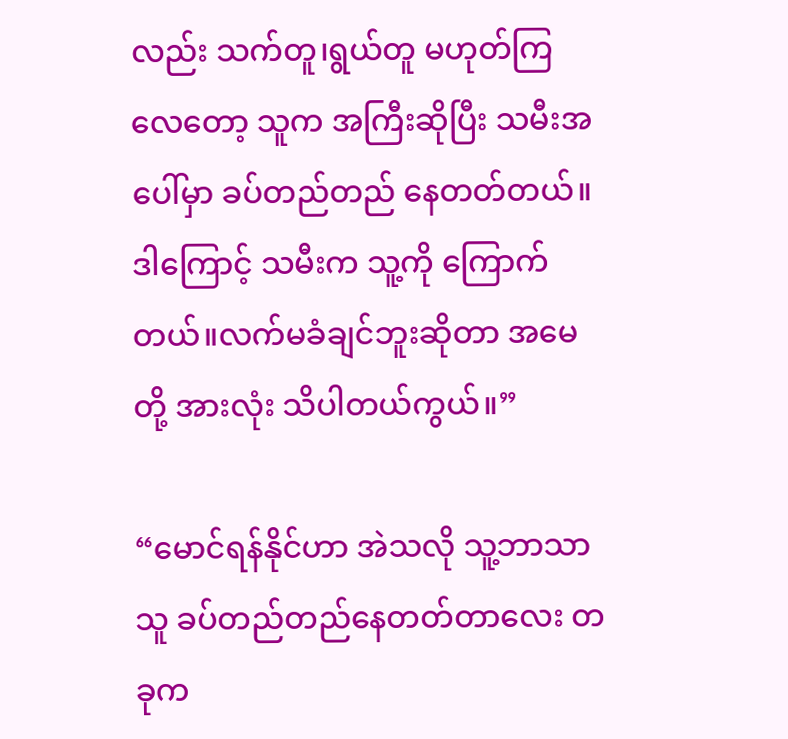လည်း သက်တူ၊ရွယ်တူ မဟုတ်ကြလေတော့ သူက အကြီးဆိုပြီး သမီးအပေါ်မှာ ခပ်တည်တည် နေတတ်တယ်။ဒါကြောင့် သမီးက သူ့ကို ကြောက်တယ်။လက်မခံချင်ဘူးဆိုတာ အမေတို့ အားလုံး သိပါတယ်ကွယ်။”

“မောင်ရန်နိုင်ဟာ အဲသလို သူ့ဘာသာသူ ခပ်တည်တည်နေတတ်တာလေး တခုက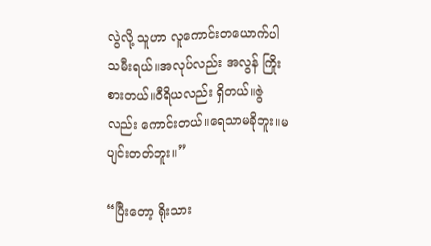လွဲလို့ သူဟာ လူကောင်းတယောက်ပါ သမီးရယ်။အလုပ်လည်း အလွန် ကြိုးစားတယ်။ဝီရိယလည်း ရှိတယ်။ဇွဲလည်း ကောင်းတယ်။ရေသာမခိုဘူး။မပျင်းတတ်ဘူး။”

“ပြီးတော့ ရိုးသား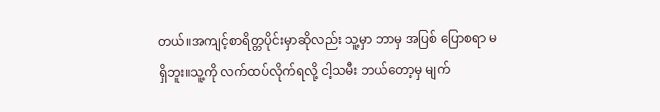တယ်။အကျင့်စာရိတ္တပိုင်းမှာဆိုလည်း သူ့မှာ ဘာမှ အပြစ် ပြောစရာ မရှိဘူး။သူ့ကို လက်ထပ်လိုက်ရလို့ ငါ့သမီး ဘယ်တော့မှ မျက်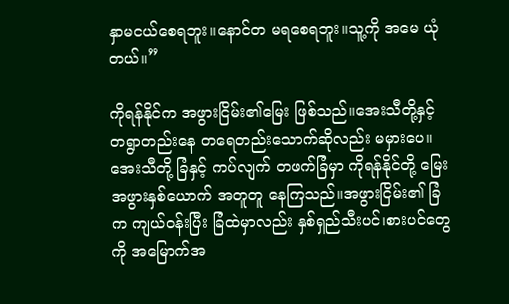နှာမငယ်စေရဘူး။နောင်တ မရစေရဘူး။သူ့ကို အမေ ယုံတယ်။”

ကိုရန်နိုင်က အဖွားငြိမ်း၏မြေး ဖြစ်သည်။အေးသီတို့နှင့် တရွာတည်းနေ တရေတည်းသောက်ဆိုလည်း မမှားပေ။အေးသီတို့ ခြံနှင့် ကပ်လျက် တဖက်ခြံမှာ ကိုရန်နိုင်တို့ မြေးအဖွားနှစ်ယောက် အတူတူ နေကြသည်။အဖွားငြိမ်း၏ ခြံက ကျယ်ဝန်းပြီး ခြံထဲမှာလည်း နှစ်ရှည်သီးပင်၊စားပင်တွေကို အမြောက်အ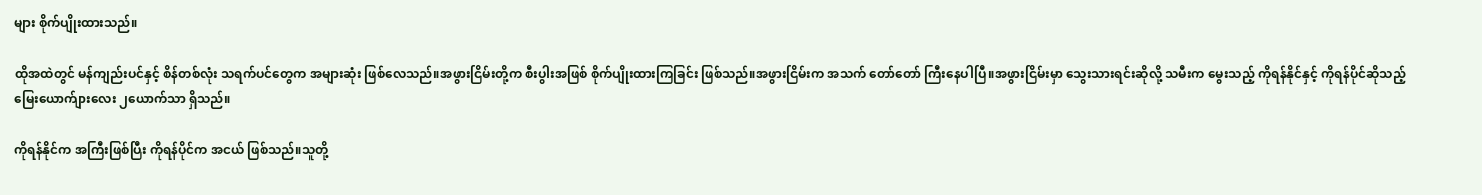များ စိုက်ပျိုးထားသည်။

ထိုအထဲတွင် မန်ကျည်းပင်နှင့် စိန်တစ်လုံး သရက်ပင်တွေက အများဆုံး ဖြစ်လေသည်။အဖွားငြိမ်းတို့က စီးပွါးအဖြစ် စိုက်ပျိုးထားကြခြင်း ဖြစ်သည်။အဖွားငြိမ်းက အသက် တော်တော် ကြီးနေပါပြီ။အဖွားငြိမ်းမှာ သွေးသားရင်းဆိုလို့ သမီးက မွေးသည့် ကိုရန်နိုင်နှင့် ကိုရန်ပိုင်ဆိုသည့် မြေးယောက်ျားလေး ၂ယောက်သာ ရှိသည်။

ကိုရန်နိုင်က အကြီးဖြစ်ပြီး ကိုရန်ပိုင်က အငယ် ဖြစ်သည်။သူတို့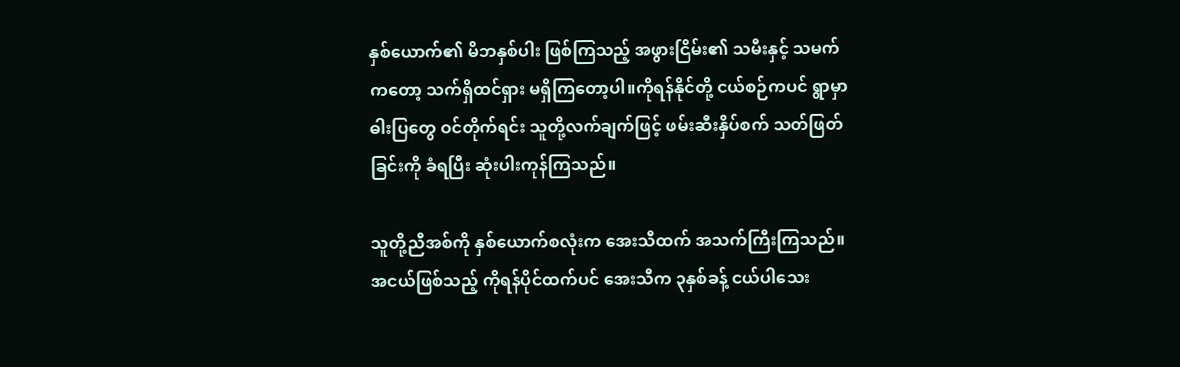နှစ်ယောက်၏ မိဘနှစ်ပါး ဖြစ်ကြသည့် အဖွားငြိမ်း၏ သမီးနှင့် သမက်ကတော့ သက်ရှိထင်ရှား မရှိကြတော့ပါ။ကိုရန်နိုင်တို့ ငယ်စဉ်ကပင် ရွာမှာ ဓါးပြတွေ ဝင်တိုက်ရင်း သူတို့လက်ချက်ဖြင့် ဖမ်းဆီးနှိပ်စက် သတ်ဖြတ်ခြင်းကို ခံရပြီး ဆုံးပါးကုန်ကြသည်။

သူတို့ညီအစ်ကို နှစ်ယောက်စလုံးက အေးသီထက် အသက်ကြီးကြသည်။အငယ်ဖြစ်သည့် ကိုရန်ပိုင်ထက်ပင် အေးသီက ၃နှစ်ခန့် ငယ်ပါသေး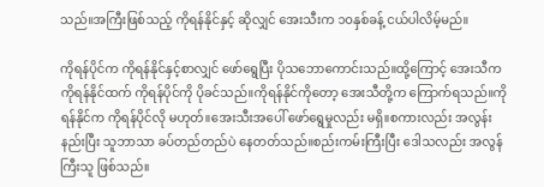သည်။အကြီးဖြစ်သည့် ကိုရန်နိုင်နှင့် ဆိုလျှင် အေးသီးက ၁၀နှစ်ခန့် ငယ်ပါလိမ့်မည်။

ကိုရန်ပိုင်က ကိုရန်နိုင်နှင့်စာလျှင် ဖော်ရွေပြီး ပိုသဘောကောင်းသည်။ထို့ကြောင့် အေးသီက ကိုရန်နိုင်ထက် ကိုရန်ပိုင်ကို ပိုခင်သည်။ကိုရန်နိုင်ကိုတော့ အေးသီတို့က ကြောက်ရသည်။ကိုရန်နိုင်က ကိုရန်ပိုင်လို မဟုတ်။အေးသီးအပေါ် ဖော်ရွေမှုလည်း မရှိ။စကားလည်း အလွန်း နည်းပြီး သူဘာသာ ခပ်တည်တည်ပဲ နေတတ်သည်။စည်းကမ်းကြီးပြီး ဒေါသလည်း အလွန် ကြီးသူ ဖြစ်သည်။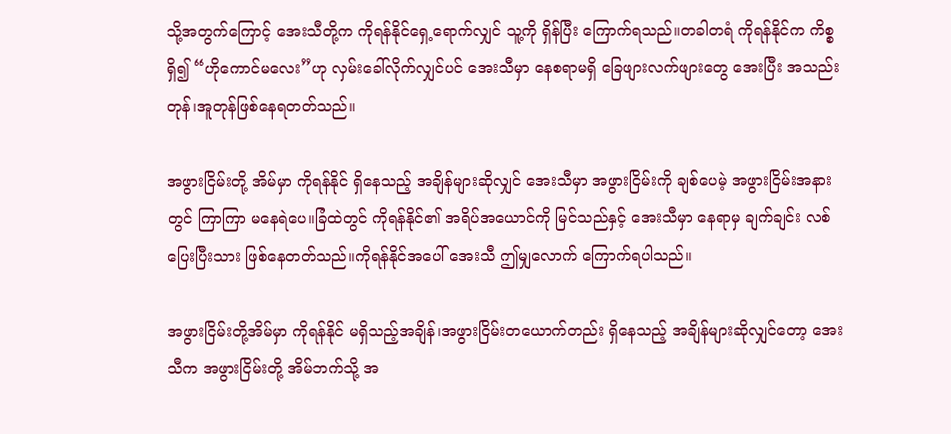သို့အတွက်ကြောင့် အေးသီတို့က ကိုရန်နိုင်ရှေ့ရောက်လျှင် သူ့ကို ရှိန်ပြီး ကြောက်ရသည်။တခါတရံ ကိုရန်နိုင်က ကိစ္စရှိ၍ “ဟိုကောင်မလေး”ဟု လှမ်းခေါ်လိုက်လျှင်ပင် အေးသီမှာ နေစရာမရှိ ခြေဖျားလက်ဖျားတွေ အေးပြီး အသည်းတုန်၊အူတုန်ဖြစ်နေရတတ်သည်။

အဖွားငြိမ်းတို့ အိမ်မှာ ကိုရန်နိုင် ရှိနေသည့် အချိန်များဆိုလျှင် အေးသီမှာ အဖွားငြိမ်းကို ချစ်ပေမဲ့ အဖွားငြိမ်းအနားတွင် ကြာကြာ မနေရဲပေ။ခြံထဲတွင် ကိုရန်နိုင်၏ အရိပ်အယောင်ကို မြင်သည်နှင့် အေးသီမှာ နေရာမှ ချက်ချင်း လစ်ပြေးပြီးသား ဖြစ်နေတတ်သည်။ကိုရန်နိုင်အပေါ် အေးသီ ဤမျှလောက် ကြောက်ရပါသည်။

အဖွားငြိမ်းတို့အိမ်မှာ ကိုရန်နိုင် မရှိသည့်အချိန်၊အဖွားငြိမ်းတယောက်တည်း ရှိနေသည့် အချိန်များဆိုလျှင်တော့ အေးသီက အဖွားငြိမ်းတို့ အိမ်ဘက်သို့ အ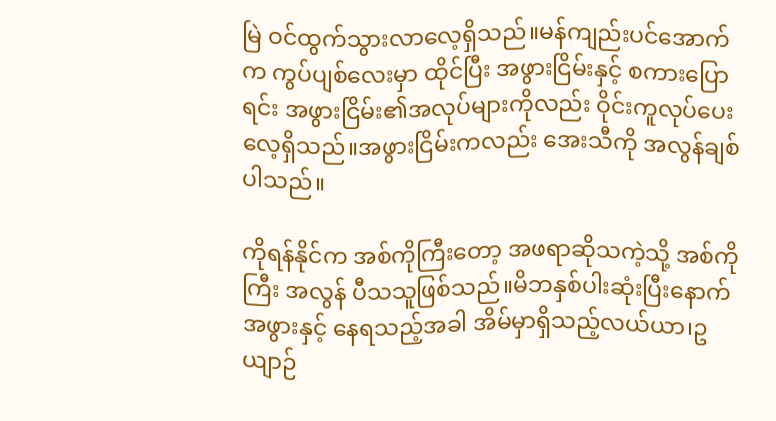မြဲ ဝင်ထွက်သွားလာလေ့ရှိသည်။မန်ကျည်းပင်အောက်က ကွပ်ပျစ်လေးမှာ ထိုင်ပြီး အဖွားငြိမ်းနှင့် စကားပြောရင်း အဖွားငြိမ်း၏အလုပ်များကိုလည်း ဝိုင်းကူလုပ်ပေးလေ့ရှိသည်။အဖွားငြိမ်းကလည်း အေးသီကို အလွန်ချစ်ပါသည်။

ကိုရန်နိုင်က အစ်ကိုကြီးတော့ အဖရာဆိုသကဲ့သို့ အစ်ကိုကြီး အလွန် ပီသသူဖြစ်သည်။မိဘနှစ်ပါးဆုံးပြီးနောက် အဖွားနှင့် နေရသည့်အခါ အိမ်မှာရှိသည့်လယ်ယာ၊ဥယျာဉ်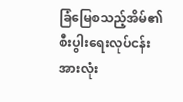ခြံမြေစသည့်အိမ်၏စီးပွါးရေးလုပ်ငန်းအားလုံး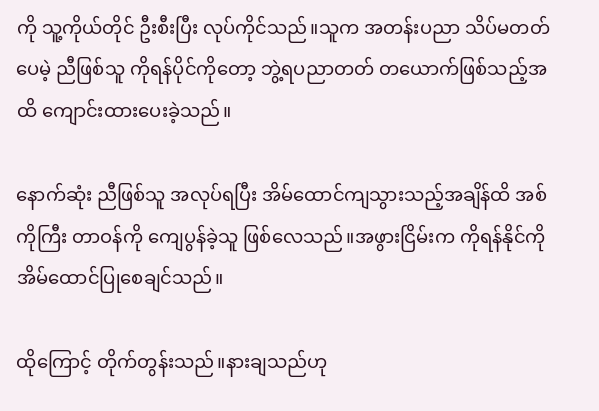ကို သူ့ကိုယ်တိုင် ဦးစီးပြီး လုပ်ကိုင်သည်။သူက အတန်းပညာ သိပ်မတတ်ပေမဲ့ ညီဖြစ်သူ ကိုရန်ပိုင်ကိုတော့ ဘွဲ့ရပညာတတ် တယောက်ဖြစ်သည့်အထိ ကျောင်းထားပေးခဲ့သည်။

နောက်ဆုံး ညီဖြစ်သူ အလုပ်ရပြီး အိမ်ထောင်ကျသွားသည့်အချိန်ထိ အစ်ကိုကြီး တာဝန်ကို ကျေပွန်ခဲ့သူ ဖြစ်လေသည်။အဖွားငြိမ်းက ကိုရန်နိုင်ကို အိမ်ထောင်ပြုစေချင်သည်။

ထိုကြောင့် တိုက်တွန်းသည်။နားချသည်ဟု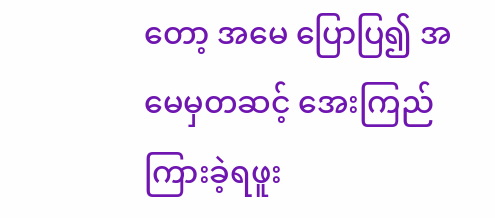တော့ အမေ ပြောပြ၍ အမေမှတဆင့် အေးကြည် ကြားခဲ့ရဖူး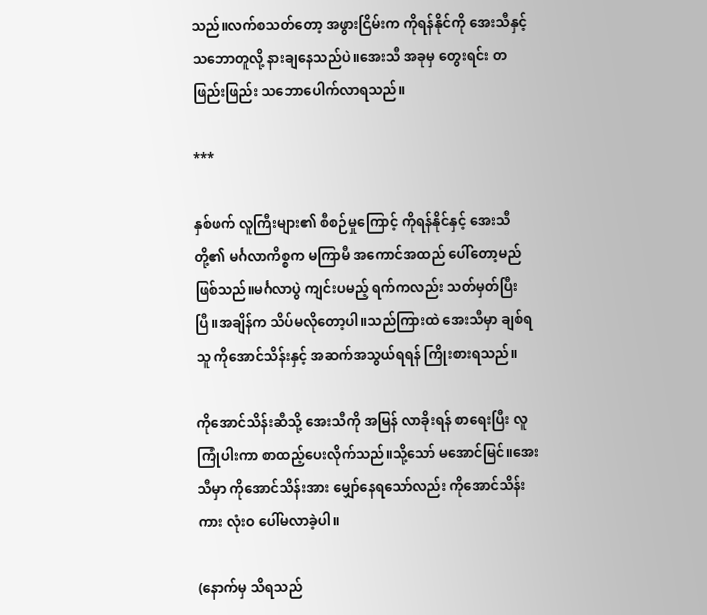သည်။လက်စသတ်တော့ အဖွားငြိမ်းက ကိုရန်နိုင်ကို အေးသီနှင့် သဘောတူလို့ နားချနေသည်ပဲ။အေးသီ အခုမှ တွေးရင်း တဖြည်းဖြည်း သဘောပေါက်လာရသည်။

***

နှစ်ဖက် လူကြီးများ၏ စီစဉ်မှုကြောင့် ကိုရန်နိုင်နှင့် အေးသီတို့၏ မင်္ဂလာကိစ္စက မကြာမီ အကောင်အထည် ပေါ်တော့မည် ဖြစ်သည်။မင်္ဂလာပွဲ ကျင်းပမည့် ရက်ကလည်း သတ်မှတ်ပြီးပြီ။အချိန်က သိပ်မလိုတော့ပါ။သည်ကြားထဲ အေးသီမှာ ချစ်ရသူ ကိုအောင်သိန်းနှင့် အဆက်အသွယ်ရရန် ကြိုးစားရသည်။

ကိုအောင်သိန်းဆီသို့ အေးသီကို အမြန် လာခိုးရန် စာရေးပြီး လူကြုံပါးကာ စာထည့်ပေးလိုက်သည်။သို့သော် မအောင်မြင်။အေးသီမှာ ကိုအောင်သိန်းအား မျှော်နေရသော်လည်း ကိုအောင်သိန်းကား လုံးဝ ပေါ်မလာခဲ့ပါ။

(နောက်မှ သိရသည်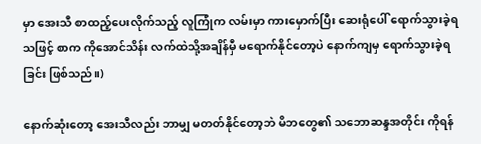မှာ အေးသီ စာထည့်ပေးလိုက်သည့် လူကြုံက လမ်းမှာ ကားမှောက်ပြီး ဆေးရုံပေါ် ရောက်သွားခဲ့ရသဖြင့် စာက ကိုအောင်သိန်း လက်ထဲသို့အချိန်မှီ မရောက်နိုင်တော့ပဲ နောက်ကျမှ ရောက်သွားခဲ့ရခြင်း ဖြစ်သည်။)

နောက်ဆုံးတော့ အေးသီလည်း ဘာမျှ မတတ်နိုင်တော့ဘဲ မိဘတွေ၏ သဘောဆန္ဒအတိုင်း ကိုရန်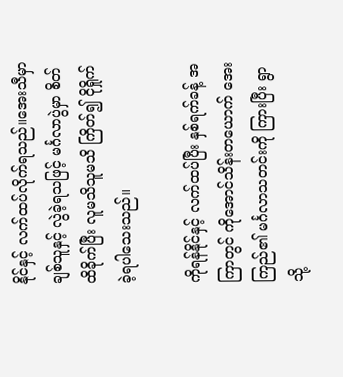နိုင်နှင့် လက်ထပ်လိုက်ရသည်။အေးသီမှာ ချစ်သူနှင့် လွဲခဲ့ရသဖြင့် မင်္ဂလာပွဲမှာ စိတ်ထိခိုက်ပြီး လူမသိသူမသိ ကြိတ်၍ ငိုရှိုက်ခဲ့ရပါသေးသည်။

ကိုရန်နိုင်နှင့် လက်ထပ်ပြီး နှစ်ရက်ခန့် အကြာတွင် ကိုအောင်သိန်းတယောက် အေးကြည်၏ မင်္ဂလာသတင်းကို ကြားပြီး ရွာသို့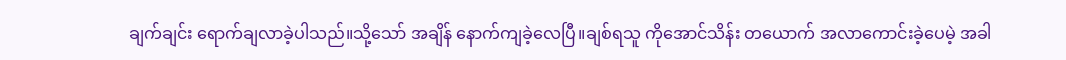ချက်ချင်း ရောက်ချလာခဲ့ပါသည်။သို့သော် အချိန် နောက်ကျခဲ့လေပြီ။ချစ်ရသူ ကိုအောင်သိန်း တယောက် အလာကောင်းခဲ့ပေမဲ့ အခါ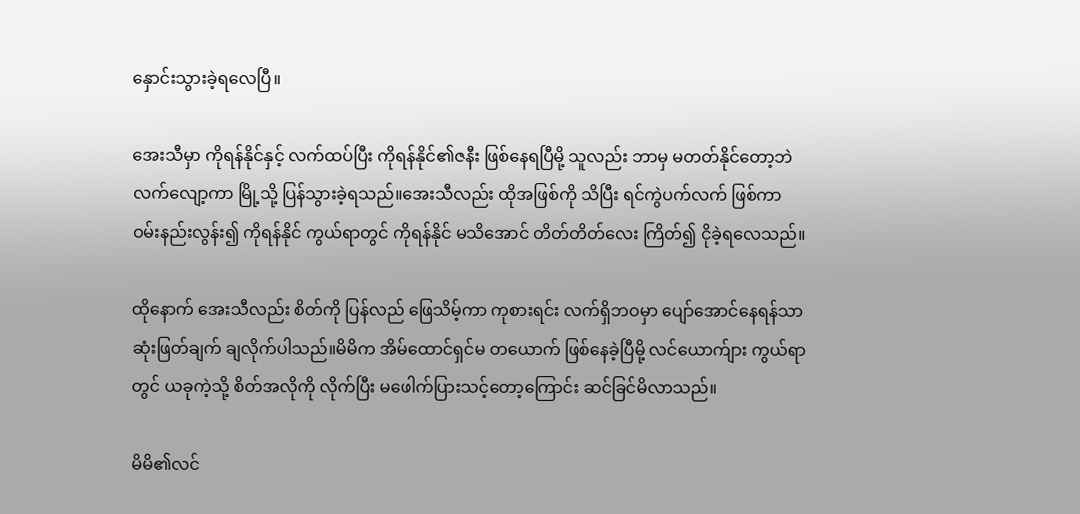နှောင်းသွားခဲ့ရလေပြီ။

အေးသီမှာ ကိုရန်နိုင်နှင့် လက်ထပ်ပြီး ကိုရန်နိုင်၏ဇနီး ဖြစ်နေရပြီမို့ သူလည်း ဘာမှ မတတ်နိုင်တော့ဘဲ လက်လျော့ကာ မြို့သို့ ပြန်သွားခဲ့ရသည်။အေးသီလည်း ထိုအဖြစ်ကို သိပြီး ရင်ကွဲပက်လက် ဖြစ်ကာ ဝမ်းနည်းလွန်း၍ ကိုရန်နိုင် ကွယ်ရာတွင် ကိုရန်နိုင် မသိအောင် တိတ်တိတ်လေး ကြိတ်၍ ငိုခဲ့ရလေသည်။

ထိုနောက် အေးသီလည်း စိတ်ကို ပြန်လည် ဖြေသိမ့်ကာ ကုစားရင်း လက်ရှိဘဝမှာ ပျော်အောင်နေရန်သာ ဆုံးဖြတ်ချက် ချလိုက်ပါသည်။မိမိက အိမ်ထောင်ရှင်မ တယောက် ဖြစ်နေခဲ့ပြီမို့ လင်ယောက်ျား ကွယ်ရာတွင် ယခုကဲ့သို့ စိတ်အလိုကို လိုက်ပြီး မဖေါက်ပြားသင့်တော့ကြောင်း ဆင်ခြင်မိလာသည်။

မိမိ၏လင်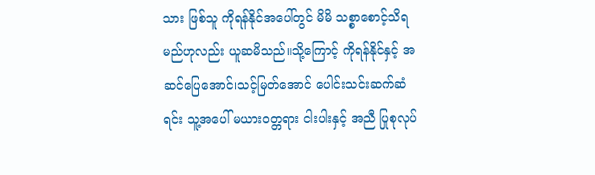သား ဖြစ်သူ ကိုရန်နိုင်အပေါ်တွင် မိမိ သစ္စာစောင့်သိရမည်ဟုလည်း ယူဆမိသည်။သို့ကြောင့် ကိုရန်နိုင်နှင့် အဆင်ပြေအောင်၊သင့်မြတ်အောင် ပေါင်းသင်းဆက်ဆံရင်း သူ့အပေါ် မယားဝတ္တရား ငါးပါးနှင့် အညီ ပြုစုလုပ်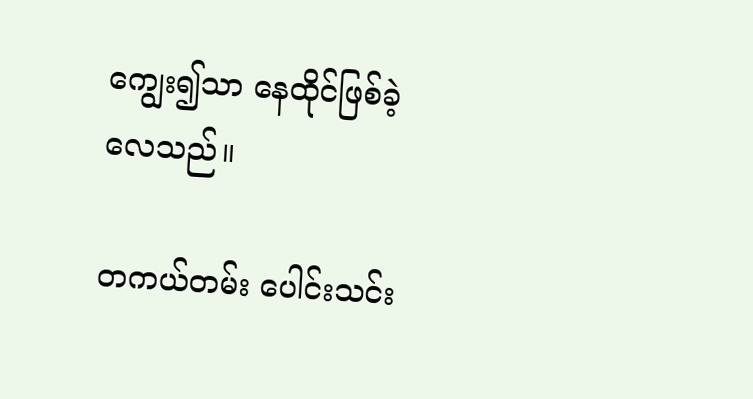ကျွေး၍သာ နေထိုင်ဖြစ်ခဲ့လေသည်။

တကယ်တမ်း ပေါင်းသင်း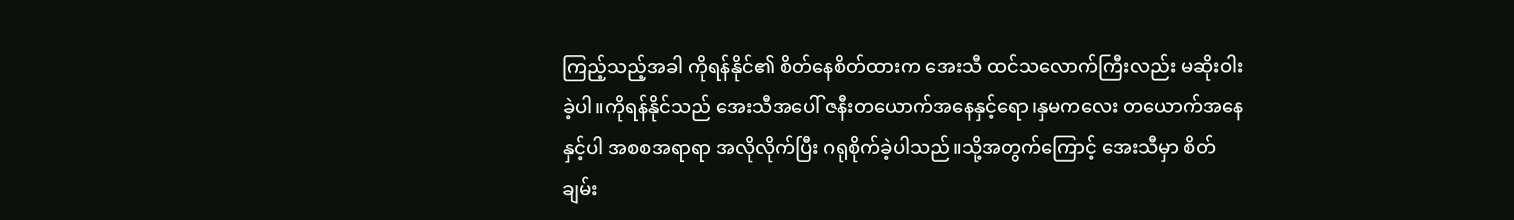ကြည့်သည့်အခါ ကိုရန်နိုင်၏ စိတ်နေစိတ်ထားက အေးသီ ထင်သလောက်ကြီးလည်း မဆိုးဝါးခဲ့ပါ။ကိုရန်နိုင်သည် အေးသီအပေါ် ဇနီးတယောက်အနေနှင့်ရော၊နှမကလေး တယောက်အနေနှင့်ပါ အစစအရာရာ အလိုလိုက်ပြီး ဂရုစိုက်ခဲ့ပါသည်။သို့အတွက်ကြောင့် အေးသီမှာ စိတ်ချမ်း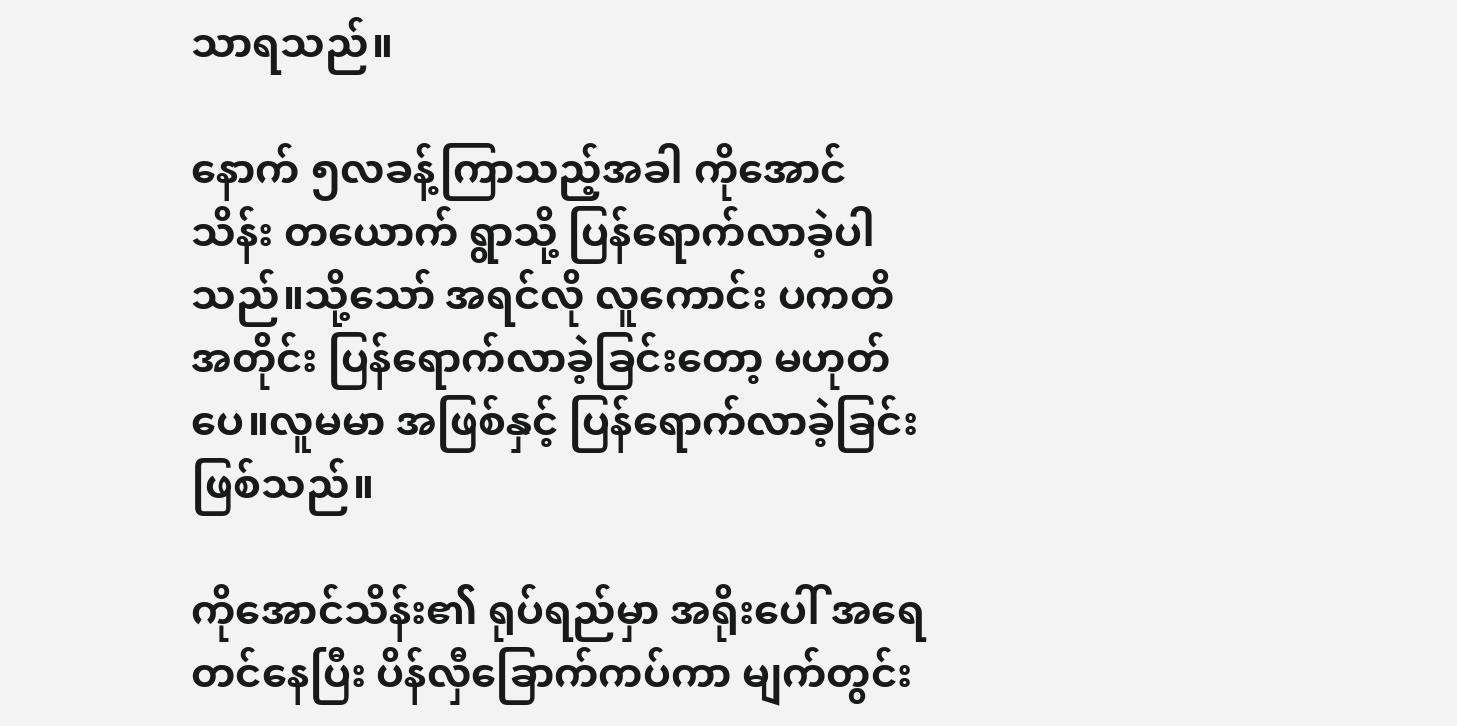သာရသည်။

နောက် ၅လခန့်ကြာသည့်အခါ ကိုအောင်သိန်း တယောက် ရွာသို့ ပြန်ရောက်လာခဲ့ပါသည်။သို့သော် အရင်လို လူကောင်း ပကတိ အတိုင်း ပြန်ရောက်လာခဲ့ခြင်းတော့ မဟုတ်ပေ။လူမမာ အဖြစ်နှင့် ပြန်ရောက်လာခဲ့ခြင်း ဖြစ်သည်။

ကိုအောင်သိန်း၏ ရုပ်ရည်မှာ အရိုးပေါ် အရေတင်နေပြီး ပိန်လှီခြောက်ကပ်ကာ မျက်တွင်း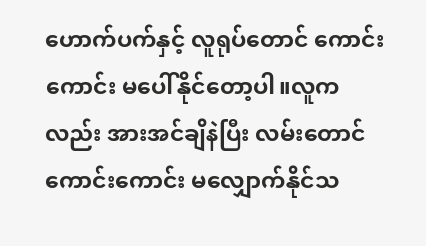ဟောက်ပက်နှင့် လူရုပ်တောင် ကောင်းကောင်း မပေါ်နိုင်တော့ပါ။လူကလည်း အားအင်ချိနဲပြီး လမ်းတောင် ကောင်းကောင်း မလျှောက်နိုင်သ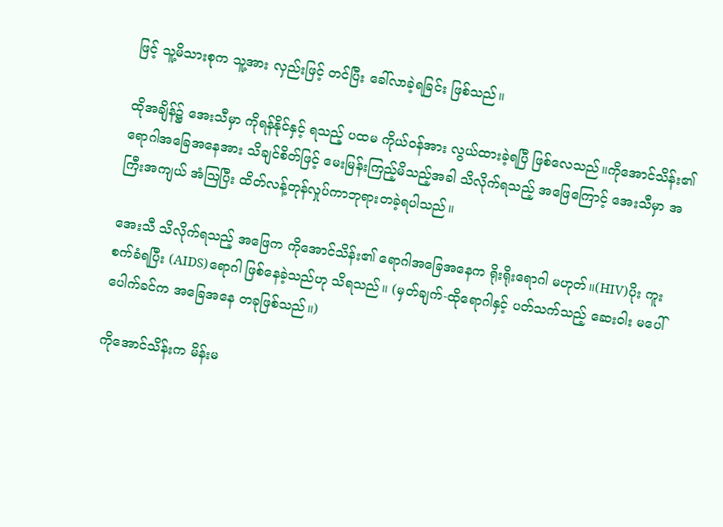ဖြင့် သူ့မိသားစုက သူ့အား လှည်းဖြင့် တင်ပြီး ခေါ်လာခဲ့ရခြင်း ဖြစ်သည်။

ထိုအချိန်၌ အေးသီမှာ ကိုရန်နိုင်နှင့် ရသည့် ပထမ ကိုယ်ဝန်အား လွယ်ထားခဲ့ရပြီ ဖြစ်လေသည်။ကိုအောင်သိန်း၏ ရောဂါအခြေအနေအား သိချင်စိတ်ဖြင့် မေးမြန်းကြည့်မိသည့်အခါ သိလိုက်ရသည့် အဖြေကြောင့် အေးသီမှာ အကြီးအကျယ် အံဩပြီး ထိတ်လန့်တုန်လှုပ်ကာဘုရားတခဲ့ရပါသည်။

အေးသီ သိလိုက်ရသည့် အဖြေက ကိုအောင်သိန်း၏ ရောဂါအခြေအနေက ရိုးရိုးရောဂါ မဟုတ်။(HIV)ပိုး ကူးစက်ခံရပြီး (AIDS)ရောဂါ ဖြစ်နေခဲ့သည်ဟု သိရသည်။ (မှတ်ချက်-ထိုရောဂါနှင့် ပတ်သက်သည့် ဆေးဝါး မပေါ်ပေါက်ခင်က အခြေအနေ တခုဖြစ်သည်။)

ကိုအောင်သိန်းက မိန်းမ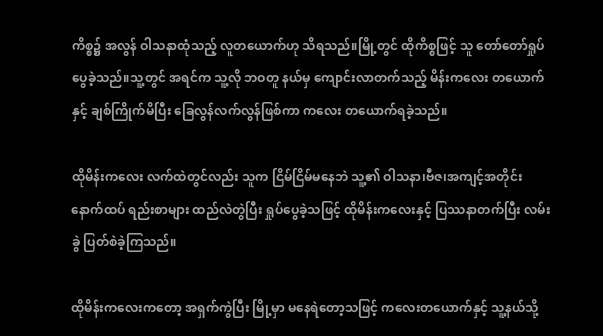ကိစ္စ၌ အလွန် ဝါသနာထုံသည့် လူတယောက်ဟု သိရသည်။မြို့တွင် ထိုကိစ္စဖြင့် သူ တော်တော်ရှုပ်ပွေခဲ့သည်။သူ့တွင် အရင်က သူ့လို ဘဝတူ နယ်မှ ကျောင်းလာတက်သည့် မိန်းကလေး တယောက်နှင့် ချစ်ကြိုက်မိပြီး ခြေလွန်လက်လွန်ဖြစ်ကာ ကလေး တယောက်ရခဲ့သည်။

ထိုမိန်းကလေး လက်ထဲတွင်လည်း သူက ငြိမ်ငြိမ်မနေဘဲ သူ့၏ ဝါသနာ၊ဗီဇ၊အကျင့်အတိုင်း နောက်ထပ် ရည်းစာများ ထည်လဲတွဲပြီး ရှုပ်ပွေခဲ့သဖြင့် ထိုမိန်းကလေးနှင့် ပြဿနာတက်ပြီး လမ်းခွဲ ပြတ်စဲခဲ့ကြသည်။

ထိုမိန်းကလေးကတော့ အရှက်ကွဲပြီး မြို့မှာ မနေရဲတော့သဖြင့် ကလေးတယောက်နှင့် သူ့နယ်သို့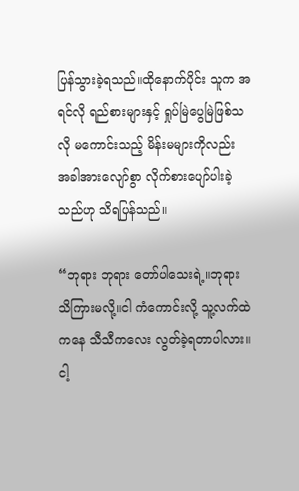ပြန်သွားခဲ့ရသည်။ထိုနောက်ပိုင်း သူက အရင်လို ရည်စားများနှင့် ရှုပ်မြဲပွေမြဲဖြစ်သလို မကောင်းသည့် မိန်းမများကိုလည်း အခါအားလျော်စွာ လိုက်စားပျော်ပါးခဲ့သည်ဟု သိရပြန်သည်။

“ဘုရား ဘုရား တော်ပါသေးရဲ့။ဘုရားသိကြားမလို့။ငါ ကံကောင်းလို့ သူ့လက်ထဲကနေ သီသီကလေး လွတ်ခဲ့ရတာပါလား။ငါ့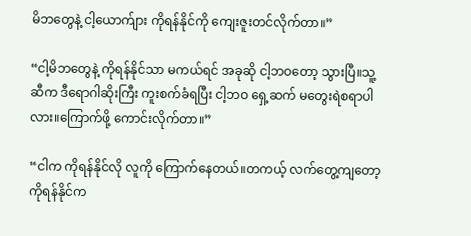မိဘတွေနဲ့ ငါ့ယောက်ျား ကိုရန်နိုင်ကို ကျေးဇူးတင်လိုက်တာ။”

“ငါ့မိဘတွေနဲ့ ကိုရန်နိုင်သာ မကယ်ရင် အခုဆို ငါ့ဘဝတော့ သွားပြီ။သူ့ဆီက ဒီရောဂါဆိုးကြီး ကူးစက်ခံရပြီး ငါ့ဘဝ ရှေ့ဆက် မတွေးရဲစရာပါလား။ကြောက်ဖို့ ကောင်းလိုက်တာ။”

“ငါက ကိုရန်နိုင်လို လူကို ကြောက်နေတယ်။တကယ့် လက်တွေ့ကျတော့ ကိုရန်နိုင်က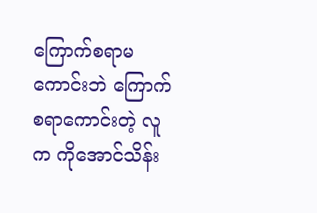ကြောက်စရာမကောင်းဘဲ ကြောက်စရာကောင်းတဲ့ လူက ကိုအောင်သိန်း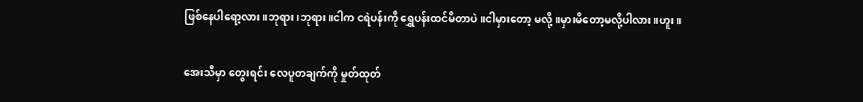ဖြစ်နေပါရော့လား။ဘုရား၊ဘုရား။ငါက ငရဲပန်းကို ရွှေပန်းထင်မိတာပဲ။ငါမှားတော့ မလို့။မှားမိတော့မလို့ပါလား။ဟူး။

အေးသီမှာ တွေးရင်း လေပူတချက်ကို မှုတ်ထုတ်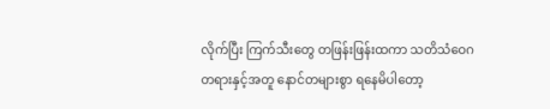လိုက်ပြီး ကြက်သီးတွေ တဖြန်းဖြန်းထကာ သတိသံဝေဂတရားနှင့်အတူ နောင်တများစွာ ရနေမိပါတော့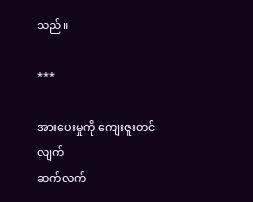သည်။

***

အားပေးမှုကို ကျေးဇူးတင်လျက်
ဆက်လက်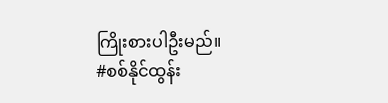ကြိုးစားပါဦးမည်။
#စစ်နိုင်ထွန်း